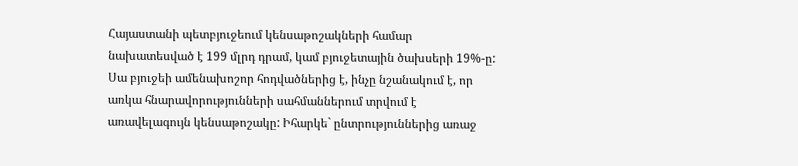Հայաստանի պետբյուջեում կենսաթոշակների համար նախատեսված է 199 մլրդ դրամ, կամ բյուջետային ծախսերի 19%-ը: Սա բյուջեի ամենախոշոր հոդվածներից է, ինչը նշանակում է, որ առկա հնարավորությունների սահմաններում տրվում է առավելագույն կենսաթոշակը: Իհարկե` ընտրություններից առաջ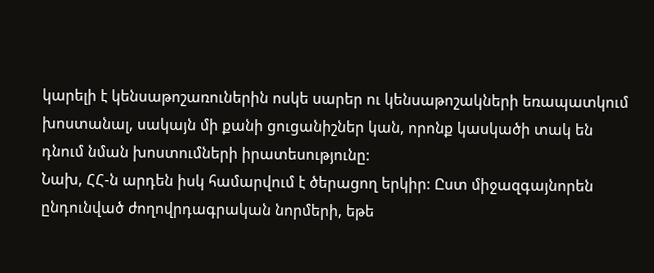կարելի է կենսաթոշառուներին ոսկե սարեր ու կենսաթոշակների եռապատկում խոստանալ, սակայն մի քանի ցուցանիշներ կան, որոնք կասկածի տակ են դնում նման խոստումների իրատեսությունը:
Նախ, ՀՀ-ն արդեն իսկ համարվում է ծերացող երկիր: Ըստ միջազգայնորեն ընդունված ժողովրդագրական նորմերի, եթե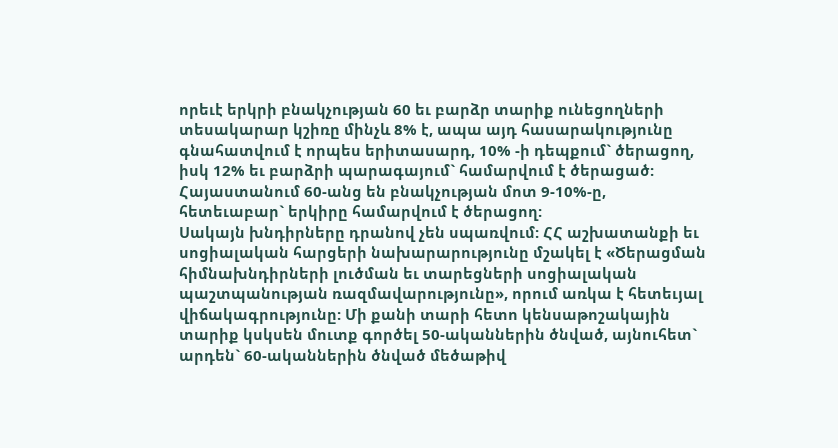որեւէ երկրի բնակչության 60 եւ բարձր տարիք ունեցողների տեսակարար կշիռը մինչև 8% է, ապա այդ հասարակությունը գնահատվում է որպես երիտասարդ, 10% -ի դեպքում` ծերացող, իսկ 12% եւ բարձրի պարագայում` համարվում է ծերացած: Հայաստանում 60-անց են բնակչության մոտ 9-10%-ը, հետեւաբար` երկիրը համարվում է ծերացող:
Սակայն խնդիրները դրանով չեն սպառվում: ՀՀ աշխատանքի եւ սոցիալական հարցերի նախարարությունը մշակել է «Ծերացման հիմնախնդիրների լուծման եւ տարեցների սոցիալական պաշտպանության ռազմավարությունը», որում առկա է հետեւյալ վիճակագրությունը: Մի քանի տարի հետո կենսաթոշակային տարիք կսկսեն մուտք գործել 50-ականներին ծնված, այնուհետ` արդեն` 60-ականներին ծնված մեծաթիվ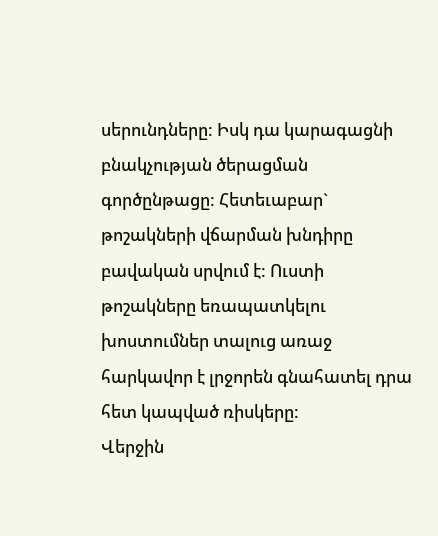սերունդները: Իսկ դա կարագացնի բնակչության ծերացման գործընթացը: Հետեւաբար` թոշակների վճարման խնդիրը բավական սրվում է: Ուստի թոշակները եռապատկելու խոստումներ տալուց առաջ հարկավոր է լրջորեն գնահատել դրա հետ կապված ռիսկերը:
Վերջին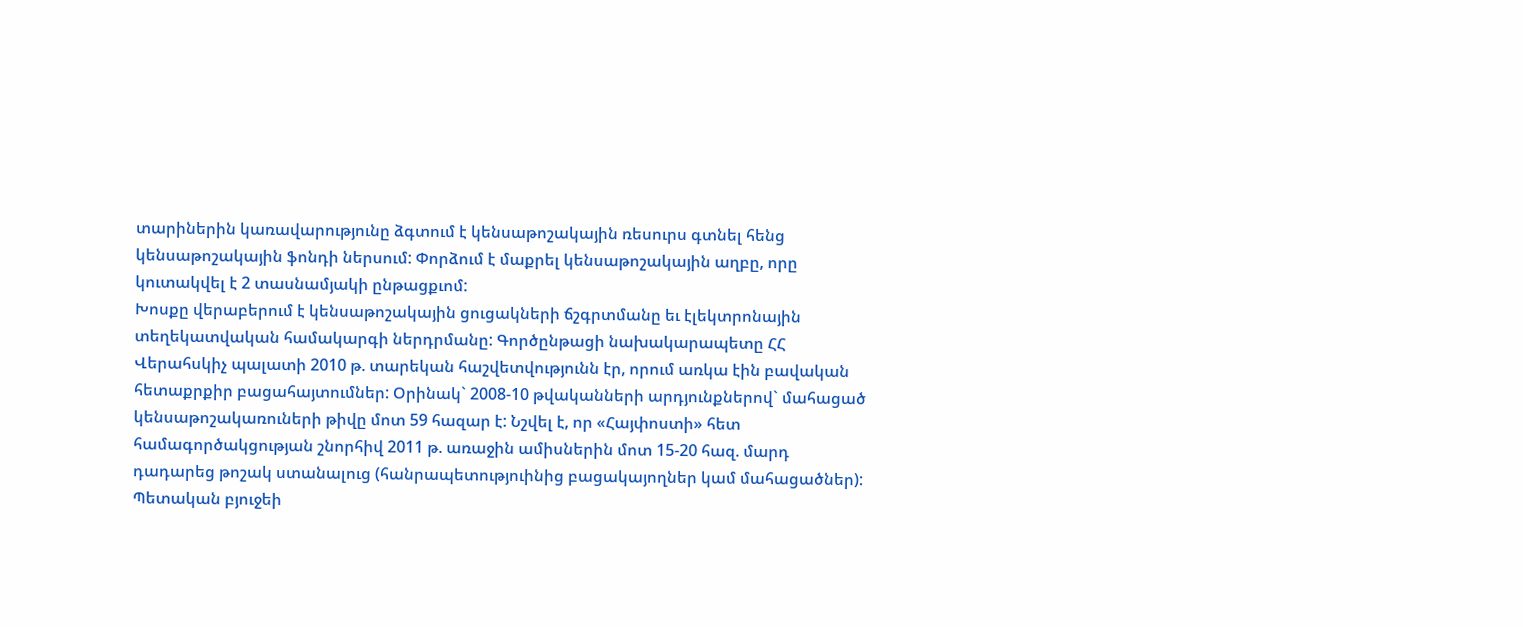տարիներին կառավարությունը ձգտում է կենսաթոշակային ռեսուրս գտնել հենց կենսաթոշակային ֆոնդի ներսում: Փորձում է մաքրել կենսաթոշակային աղբը, որը կուտակվել է 2 տասնամյակի ընթացքւոմ:
Խոսքը վերաբերում է կենսաթոշակային ցուցակների ճշգրտմանը եւ էլեկտրոնային տեղեկատվական համակարգի ներդրմանը: Գործընթացի նախակարապետը ՀՀ Վերահսկիչ պալատի 2010 թ. տարեկան հաշվետվությունն էր, որում առկա էին բավական հետաքրքիր բացահայտումներ: Օրինակ` 2008-10 թվականների արդյունքներով` մահացած կենսաթոշակառուների թիվը մոտ 59 հազար է: Նշվել է, որ «Հայփոստի» հետ համագործակցության շնորհիվ 2011 թ. առաջին ամիսներին մոտ 15-20 հազ. մարդ դադարեց թոշակ ստանալուց (հանրապետություինից բացակայողներ կամ մահացածներ): Պետական բյուջեի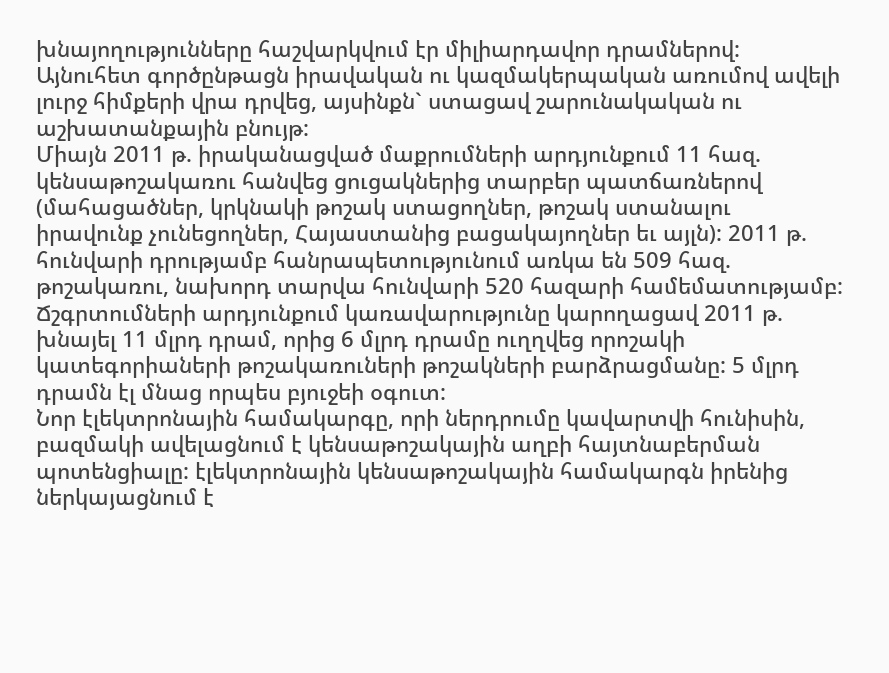խնայողությունները հաշվարկվում էր միլիարդավոր դրամներով: Այնուհետ գործընթացն իրավական ու կազմակերպական առումով ավելի լուրջ հիմքերի վրա դրվեց, այսինքն` ստացավ շարունակական ու աշխատանքային բնույթ:
Միայն 2011 թ. իրականացված մաքրումների արդյունքում 11 հազ. կենսաթոշակառու հանվեց ցուցակներից տարբեր պատճառներով (մահացածներ, կրկնակի թոշակ ստացողներ, թոշակ ստանալու իրավունք չունեցողներ, Հայաստանից բացակայողներ եւ այլն): 2011 թ. հունվարի դրությամբ հանրապետությունում առկա են 509 հազ. թոշակառու, նախորդ տարվա հունվարի 520 հազարի համեմատությամբ:
Ճշգրտումների արդյունքում կառավարությունը կարողացավ 2011 թ. խնայել 11 մլրդ դրամ, որից 6 մլրդ դրամը ուղղվեց որոշակի կատեգորիաների թոշակառուների թոշակների բարձրացմանը: 5 մլրդ դրամն էլ մնաց որպես բյուջեի օգուտ:
Նոր էլեկտրոնային համակարգը, որի ներդրումը կավարտվի հունիսին, բազմակի ավելացնում է կենսաթոշակային աղբի հայտնաբերման պոտենցիալը: էլեկտրոնային կենսաթոշակային համակարգն իրենից ներկայացնում է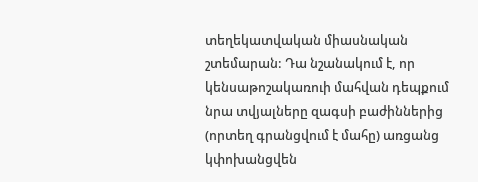տեղեկատվական միասնական շտեմարան: Դա նշանակում է, որ կենսաթոշակառուի մահվան դեպքում նրա տվյալները զագսի բաժիններից (որտեղ գրանցվում է մահը) առցանց կփոխանցվեն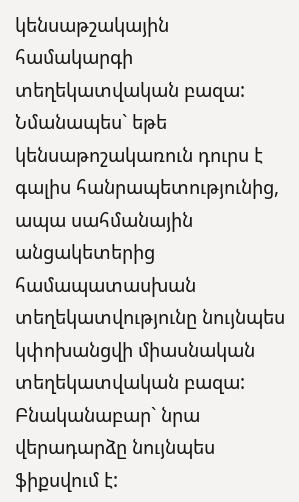կենսաթշակային համակարգի տեղեկատվական բազա:
Նմանապես` եթե կենսաթոշակառուն դուրս է գալիս հանրապետությունից, ապա սահմանային անցակետերից համապատասխան տեղեկատվությունը նույնպես կփոխանցվի միասնական տեղեկատվական բազա: Բնականաբար` նրա վերադարձը նույնպես ֆիքսվում է: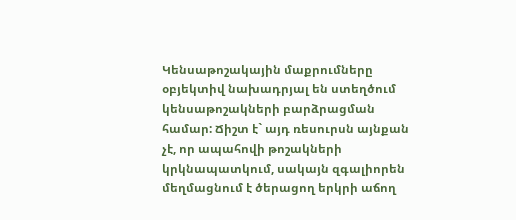Կենսաթոշակային մաքրումները օբյեկտիվ նախադրյալ են ստեղծում կենսաթոշակների բարձրացման համար: Ճիշտ է` այդ ռեսուրսն այնքան չէ, որ ապահովի թոշակների կրկնապատկում, սակայն զգալիորեն մեղմացնում է ծերացող երկրի աճող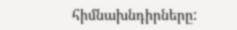հիմնախնդիրները: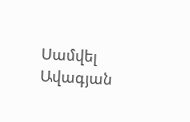Սամվել Ավագյան